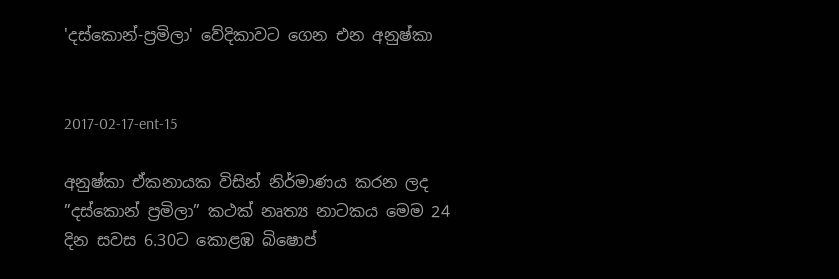'දස්කොන්-ප්‍රමිලා' වේදිකාවට ගෙන එන අනුෂ්කා


2017-02-17-ent-15

අනුෂ්කා ඒකනායක විසින් නිර්මාණය කරන ලද ”දස්කොන් ප්‍රමිලා” කථක් නෘත්‍ය නාටකය මෙම 24 දින සවස 6.30ට කොළඹ බිෂොප්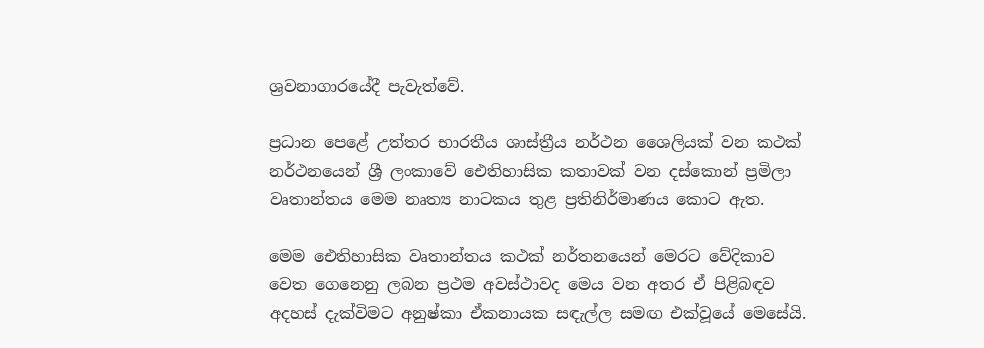ශ්‍රවනාගාරයේදී පැවැත්වේ.

ප්‍රධාන පෙළේ උත්තර භාරතීය ශාස්ත්‍රීය නර්ථන ශෛලියක් වන කථක් නර්ථනයෙන් ශ්‍රී ලංකාවේ ඓතිහාසික කතාවක් වන දස්කොන් ප්‍රමිලා වෘතාන්තය මෙම නෘත්‍ය නාටකය තුළ ප්‍රතිනිර්මාණය කොට ඇත.

මෙම ඓතිහාසික වෘතාන්තය කථක් නර්තනයෙන් මෙරට වේදිකාව වෙත ගෙනෙනු ලබන ප්‍රථම අවස්ථාවද මෙය වන අතර ඒ පිළිබඳව අදහස් දැක්විමට අනුෂ්කා ඒකනායක සඳැල්ල සමඟ එක්වූයේ මෙසේයි.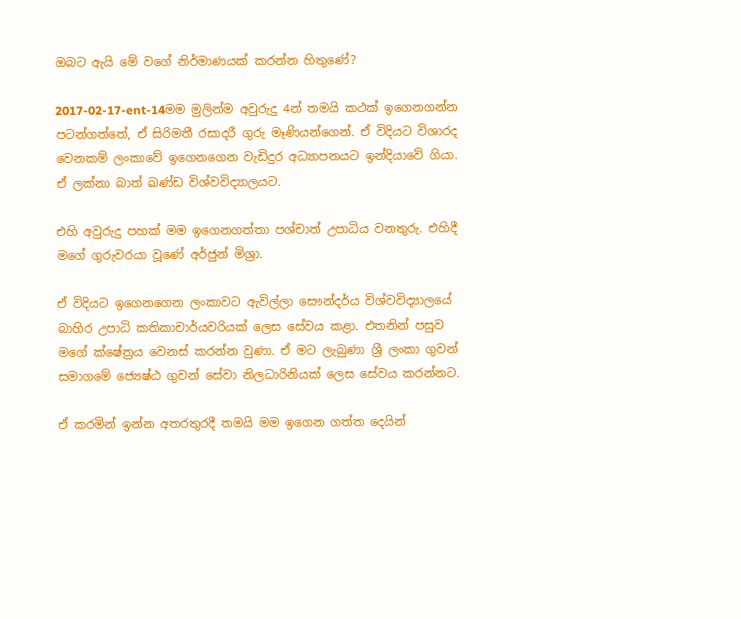ඔබට ඇයි මේ වගේ නිර්මාණයක් කරන්න හිතුණේ?

2017-02-17-ent-14මම මුලින්ම අවුරුදු 4න් තමයි කථක් ඉගෙනගන්න පටන්ගත්තේ, ඒ සිරිමතී රසාදරී ගුරු මෑණියන්ගෙන්. ඒ විදියට විශාරද වෙනකම් ලංකාවේ ඉගෙනගෙන වැඩිදුර අධ්‍යාපනයට ඉන්දියාවේ ගියා. ඒ ලක්නා බාත් ඛණ්ඩ විශ්වවිද්‍යාලයට.

එහි අවුරුදු පහක් මම ඉගෙනගත්තා පශ්චාත් උපාධිය වනතුරු. එහිදී මගේ ගුරුවරයා වූණේ අර්ජුන් මිශ්‍රා.

ඒ විදියට ඉගෙනගෙන ලංකාවට ඇවිල්ලා සෞන්දර්ය විශ්වවිද්‍යාලයේ බාහිර උපාධි කතිකාචාර්යවරියක් ලෙස සේවය කළා. එතනින් පසුව මගේ ක්ෂේත්‍රය වෙනස් කරන්න වුණා. ඒ මට ලැබුණා ශ්‍රී ලංකා ගුවන් සමාගමේ ජ්‍යෙෂ්ඨ ගුවන් සේවා නිලධාරිනියක් ලෙස සේවය කරන්නට.

ඒ කරමින් ඉන්න අතරතුරදී තමයි මම ඉගෙන ගත්ත දෙයින්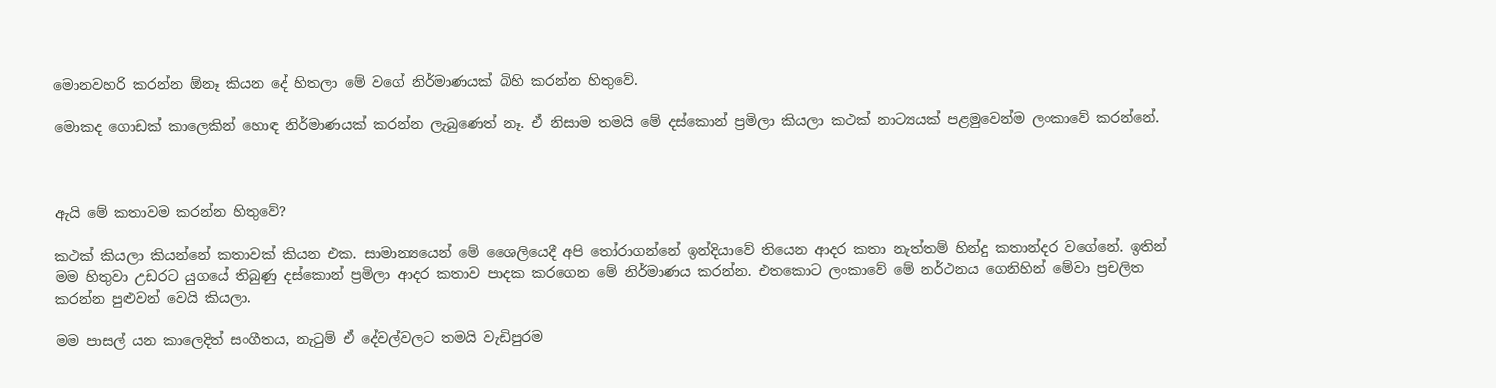මොනවහරි කරන්න ඕනෑ කියන දේ හිතලා මේ වගේ නිර්මාණයක් බිහි කරන්න හිතුවේ.

මොකද ගොඩක් කාලෙකින් හොඳ නිර්මාණයක් කරන්න ලැබුණෙත් නෑ. ඒ නිසාම තමයි මේ දස්කොන් ප්‍රමිලා කියලා කථක් නාට්‍යයක් පළමුවෙන්ම ලංකාවේ කරන්නේ.



ඇයි මේ කතාවම කරන්න හිතුවේ?

කථක් කියලා කියන්නේ කතාවක් කියන එක. සාමාන්‍යයෙන් මේ ශෛලියෙදී අපි තෝරාගන්නේ ඉන්දියාවේ තියෙන ආදර කතා නැත්තම් හින්දු කතාන්දර වගේනේ. ඉතින් මම හිතුවා උඩරට යුගයේ තිබුණු දස්කොන් ප්‍රමිලා ආදර කතාව පාදක කරගෙන මේ නිර්මාණය කරන්න. එතකොට ලංකාවේ මේ නර්ථනය ගෙනිහින් මේවා ප්‍රචලිත කරන්න පුළුවන් වෙයි කියලා.

මම පාසල් යන කාලෙදිත් සංගීතය, නැටුම් ඒ දේවල්වලට තමයි වැඩිපුරම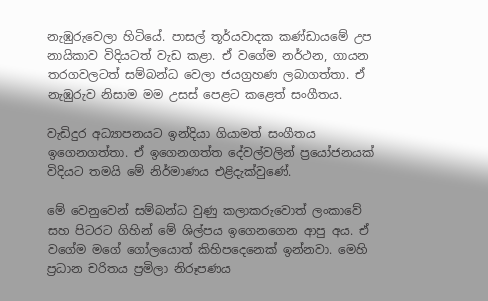නැඹුරුවෙලා හිටියේ. පාසල් තූර්යවාදක කණ්ඩායමේ උප නායිකාව විදියටත් වැඩ කළා. ඒ වගේම නර්ථන, ගායන තරගවලටත් සම්බන්ධ වෙලා ජයග්‍රහණ ලබාගත්තා. ඒ නැඹුරුව නිසාම මම උසස් පෙළට කළෙත් සංගීතය.

වැඩිදුර අධ්‍යාපනයට ඉන්දියා ගියාමත් සංගීතය ඉගෙනගත්තා. ඒ ඉගෙනගත්ත දේවල්වලින් ප්‍රයෝජනයක් විදියට තමයි මේ නිර්මාණය එළිදැක්වුණේ.

මේ වෙනුවෙන් සම්බන්ධ වුණු කලාකරුවොත් ලංකාවේ සහ පිටරට ගිහින් මේ ශිල්පය ඉගෙනගෙන ආපු අය. ඒ වගේම මගේ ගෝලයොත් කිහිපදෙනෙක් ඉන්නවා. මෙහි ප්‍රධාන චරිතය ප්‍රමිලා නිරූපණය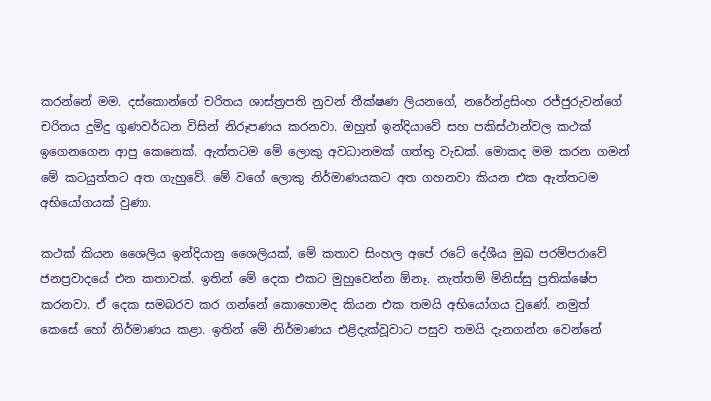කරන්නේ මම. දස්කොන්ගේ චරිතය ශාස්ත්‍රපති නුවන් තීක්ෂණ ලියනගේ, නරේන්ද්‍රසිංහ රජ්ජුරුවන්ගේ චරිතය දුමිදු ගුණවර්ධන විසින් නිරූපණය කරනවා. ඔහුත් ඉන්දියාවේ සහ පකිස්ථාන්වල කථක් ඉගෙනගෙන ආපු කෙනෙක්. ඇත්තටම මේ ලොකු අවධානමක් ගත්තු වැඩක්. මොකද මම කරන ගමන් මේ කටයුත්තට අත ගැහුවේ. මේ වගේ ලොකු නිර්මාණයකට අත ගහනවා කියන එක ඇත්තටම අභියෝගයක් වුණා.

කථක් කියන ශෛලිය ඉන්දියානු ශෛලියක්, මේ කතාව සිංහල අපේ රටේ දේශීය මුඛ පරම්පරාවේ ජනප්‍රවාදයේ එන කතාවක්. ඉතින් මේ දෙක එකට මුහුවෙන්න ඕනෑ. නැත්තම් මිනිස්සු ප්‍රතික්ෂේප කරනවා. ඒ දෙක සමබරව කර ගන්නේ කොහොමද කියන එක තමයි අභියෝගය වුණේ. නමුත් කෙසේ හෝ නිර්මාණය කළා. ඉතින් මේ නිර්මාණය එළිදැක්වූවාට පසුව තමයි දැනගන්න වෙන්නේ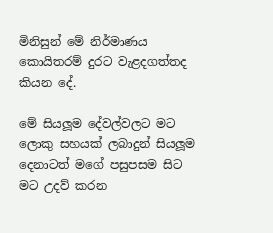මිනිසුන් මේ නිර්මාණය කොයිතරම් දුරට වැළදගත්තද කියන දේ.

මේ සියලූම දේවල්වලට මට ලොකු සහයක් ලබාදුන් සියලූම දෙනාටත් මගේ පසුපසම සිට මට උදව් කරන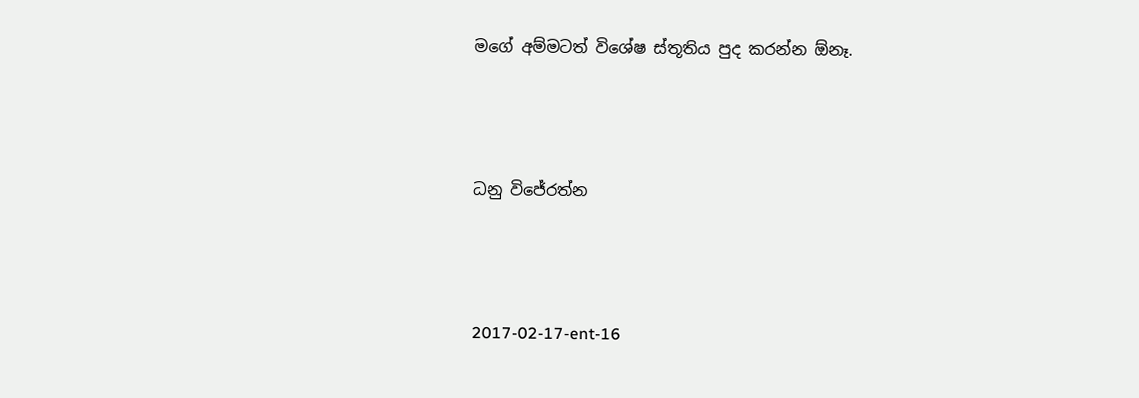මගේ අම්මටත් විශේෂ ස්තූතිය පුද කරන්න ඕනෑ.



ධනු විජේරත්න



2017-02-17-ent-16